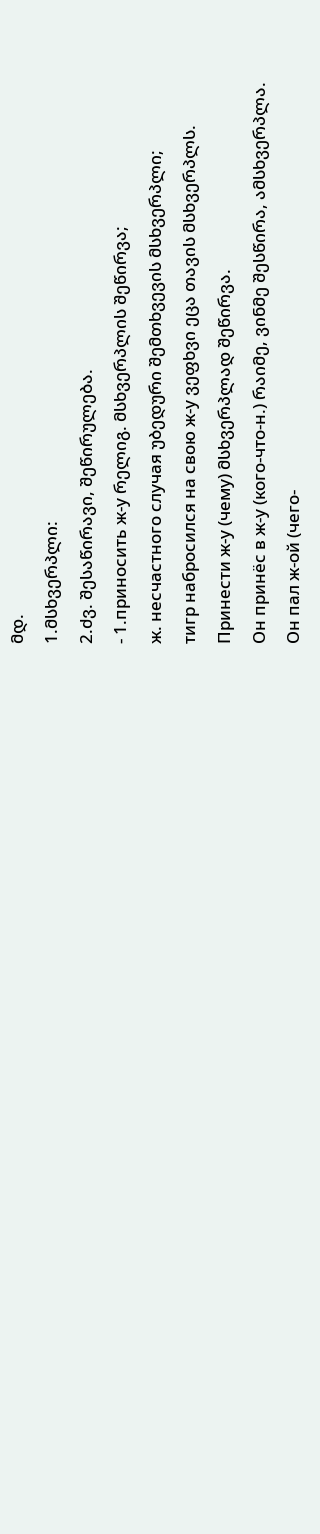მდ.
1.მსხვერპლი:
2.ძვ. შესაწირავი, შეწირულება.
- 1.приносить ж-у რელიგ. მსხვერპლის შეწირვა;
ж. несчастного случая უბედური შემთხვევის მსხვერპლი;
тигр набросился на свою ж-у ვეფხვი ეცა თავის მსხვერპლს.
Принести ж-у (чему) მსხვერპლად შეწირვა.
Он принёс в ж-у (кого-что-н.) რაიმე, ვინმე შესწირა, ამსხვერპლა.
Он пал ж-ой (чего-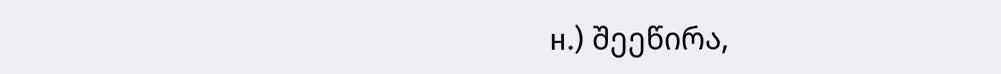н.) შეეწირა,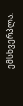ემსხვერპლა.